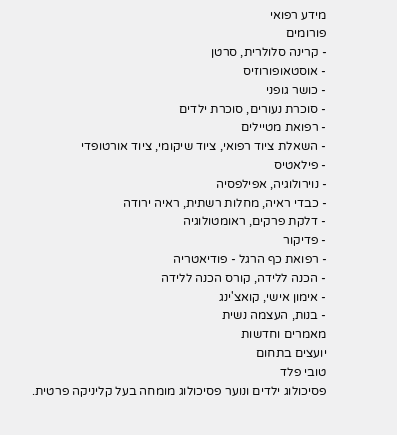מידע רפואי
פורומים
- קרינה סלולרית, סרטן
- אוסטאופורוזיס
- כושר גופני
- סוכרת נעורים, סוכרת ילדים
- רפואת מטיילים
- השאלת ציוד רפואי, ציוד שיקומי, ציוד אורטופדי
- פילאטיס
- נוירולוגיה, אפילפסיה
- כבדי ראיה, מחלות רשתית, ראיה ירודה
- דלקת פרקים, ראומטולוגיה
- פדיקור
- רפואת כף הרגל - פודיאטריה
- הכנה ללידה, קורס הכנה ללידה
- אימון אישי, קואצ'ינג
- בנות, העצמה נשית
מאמרים וחדשות
יועצים בתחום
טובי פלד
פסיכולוג ילדים ונוער פסיכולוג מומחה בעל קליניקה פרטית.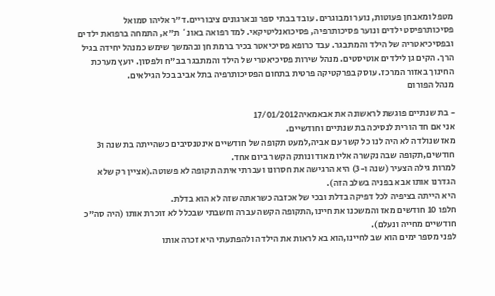מטפל ומאבחן פעוטות, נוער ומבוגרים. עובד בבתי ספר ובארגונים ציבוריים.ד"ר אליהו סמואל
פסיכותרפיסט ילדים ונוער פסיכותרפיה, פסיכואנליטיקאי. למד רפואה באונ` ת"א, התמחה ברפואת ילדים ובפסיכיאטריה של הילד והמתבגר. עבד כרופא פסיכיאטר בכיר ברמת חן ובהמשך שימש כמנהל יחידה בגיל הרך. הקים גן לילדים אוטיסטים. מנהל שירות פסיכיאטרי של הילד והמתבגר בב"ח ולפסון. יועץ מערכת החינוך באזור המרכז. עוסק בפרקטיקה פרטית בתחום הפסיכותרפיה בתל אביב בכל הגילאים.
מנהל הפורום

- בת שנתיים פוגשת לראשונה את אבאמאיה17/01/2012
אני אם חד הורית לנסיכה בת שנתיים וחודשיים.
מאז שנולדה לא היה לנו כל קשר עם אביה,למעט תקופה של חודשיים אינטנסיבים כשהייתה בת שנה ו3 חודשים,תקופה שבה נקשרה אליו מאוד ונותק הקשר ביום אחד.
למרות גילה הצעיר (שנה ו-3) היא הרגישה את חסרונו ועברתי איתה תקופה לא פשוטה.(אציין רק שלא הגדרנו אותו אבא בפניה בשלב הזה).
היא הייתה בציפיה לכל דפיקה בדלת ובכי של אכזבה כשראתה שזה לא הוא בדלת.
חלפו 10 חודשים מאז והמשכנו את חיינו,התקופה הקשה עברה וחשבתי שבכלל לא זוכרת אותו (היה סה"כ חודשיים מחייה ונעלם).
לפני מספר ימים הוא שב לחיינו,הוא בא לראות את הילדה ולהפתעתי היא זכרה אותו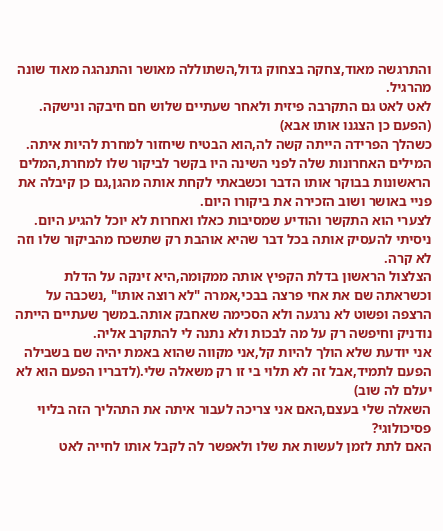והתרגשה מאוד,צחקה בצחוק גדול,השתוללה מאושר והתנהגה מאוד שונה מהרגיל.
לאט לאט גם התקרבה פיזית ולאחר שעתיים שלוש חם חיבקה ונישקה.
(הפעם כן הצגנו אותו אבא)
כשהלך הפרידה הייתה קשה לה,הוא הבטיח שיחזור למחרת להיות איתה.
המילים האחרונות שלה לפני השינה היו בקשר לביקור שלו למחרת,המלים הראשונות בבוקר אותו הדבר וכשבאתי לקחת אותה מהגן,גם כן קיבלה את פניי באושר ושוב הזכירה את ביקורו היום.
לצערי הוא התקשר והודיע שמסיבות כאלו ואחרות לא יוכל להגיע היום.
ניסיתי להעסיק אותה בכל דבר שהיא אוהבת רק שתשכח מהביקור שלו וזה לא קרה.
הצלצול הראשון בדלת הקפיץ אותה ממקומה,היא זינקה על הדלת וכשראתה שם את אחי פרצה בבכי,אמרה "לא רוצה אותו" ,נשכבה על הרצפה ופשוט לא נרגעה ולא הסכימה שאחבק אותה.במשך שעתיים הייתה נודניק וחיפשה רק על מה לבכות ולא נתנה לי להתקרב אליה.
אני יודעת שלא הולך להיות קל,אני מקווה שהוא באמת יהיה שם בשבילה הפעם לתמיד,אבל זה לא תלוי בי זו רק משאלה שלי.(לדבריו הפעם הוא לא יעלם לה שוב)
השאלה שלי בעצם,האם אני צריכה לעבור איתה את התהליך הזה בליוי פסיכולוגי?
האם לתת לזמן לעשות את שלו ולאפשר לה לקבל אותו לחייה לאט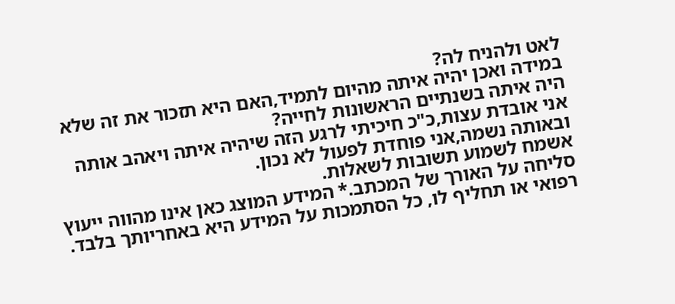לאט ולהניח לה?
במידה ואכן יהיה איתה מהיום לתמיד,האם היא תזכור את זה שלא היה איתה בשנתיים הראשונות לחייה?
אני אובדת עצות,כ"כ חיכיתי לרגע הזה שיהיה איתה ויאהב אותה ובאותה נשמה,אני פוחדת לפעול לא נכון.
אשמח לשמוע תשובות לשאלות.
סליחה על האורך של המכתב.* המידע המוצג כאן אינו מהווה ייעוץ רפואי או תחליף לו, כל הסתמכות על המידע היא באחריותך בלבד.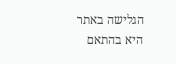הגלישה באתר היא בהתאם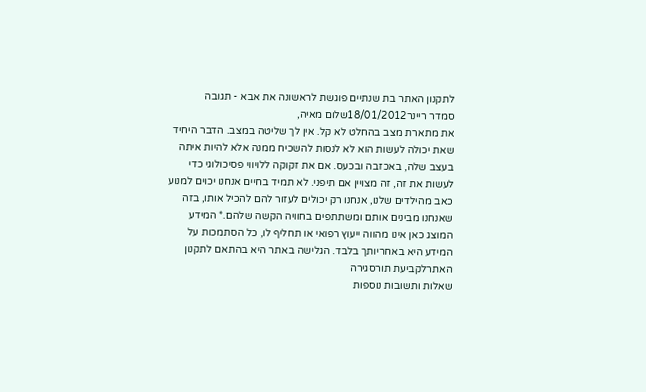לתקנון האתר בת שנתיים פוגשת לראשונה את אבא - תגובה
סמדר ריינר18/01/2012שלום מאיה,
את מתארת מצב בהחלט לא קל. אין לך שליטה במצב. הדבר היחיד שאת יכולה לעשות הוא לא לנסות להשכיח ממנה אלא להיות איתה בעצב שלה, באכזבה ובכעס. אם את זקוקה ללויווי פסיכולוגי כדי לעשות את זה, זה מצויין אם תיפני. לא תמיד בחיים אנחנו יכוים למנוע כאב מהילדים שלנו, אנחנו רק יכולים לעזור להם להכיל אותו, בזה שאנחנו מבינים אותם ומשתתפים בחוויה הקשה שלהם.* המידע המוצג כאן אינו מהווה ייעוץ רפואי או תחליף לו, כל הסתמכות על המידע היא באחריותך בלבד. הגלישה באתר היא בהתאם לתקנון האתרלקביעת תורסגירה
שאלות ותשובות נוספות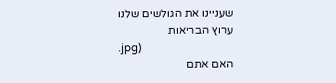שעניינו את הגולשים שלנו
ערוץ הבריאות
.jpg)
האם אתם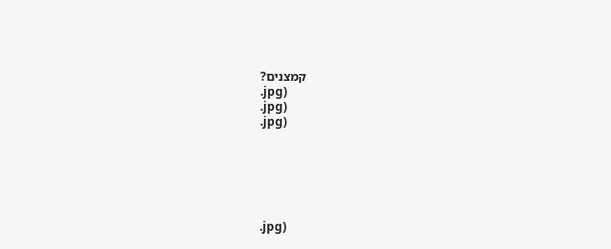קמצנים?
.jpg)
.jpg)
.jpg)






.jpg)